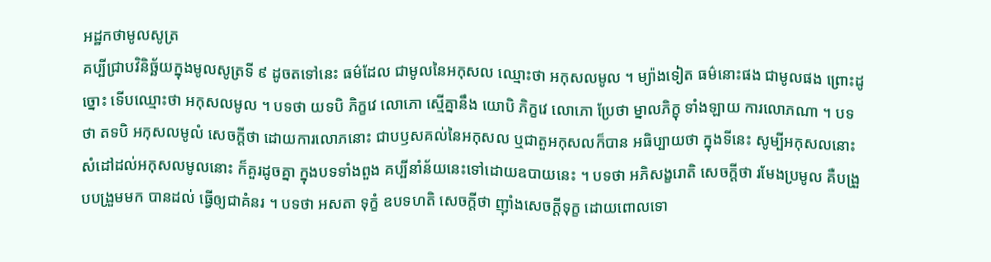អដ្ឋកថាមូលសូត្រ
គប្បីជ្រាបវិនិច្ឆ័យក្នុងមូលសូត្រទី ៩ ដូចតទៅនេះ ធម៌ដែល ជាមូលនៃអកុសល ឈ្មោះថា អកុសលមូល ។ ម្យ៉ាងទៀត ធម៌នោះផង ជាមូលផង ព្រោះដូច្នោះ ទើបឈ្មោះថា អកុសលមូល ។ បទថា យទបិ ភិក្ខវេ លោភោ ស្មើគ្នានឹង យោបិ ភិក្ខវេ លោភោ ប្រែថា ម្នាលភិក្ខុ ទាំងឡាយ ការលោភណា ។ បទថា តទបិ អកុសលមូលំ សេចក្តីថា ដោយការលោភនោះ ជាបឫសគល់នៃអកុសល ឬជាតួអកុសលក៏បាន អធិប្បាយថា ក្នុងទីនេះ សូម្បីអកុសលនោះ សំដៅដល់អកុសលមូលនោះ ក៏គួរដូចគ្នា ក្នុងបទទាំងពួង គប្បីនាំន័យនេះទៅដោយឧបាយនេះ ។ បទថា អភិសង្ខរោតិ សេចក្តីថា រមែងប្រមូល គឺបង្រួបបង្រួមមក បានដល់ ធ្វើឲ្យជាគំនរ ។ បទថា អសតា ទុក្ខំ ឧបទហតិ សេចក្តីថា ញ៉ាំងសេចក្តីទុក្ខ ដោយពោលទោ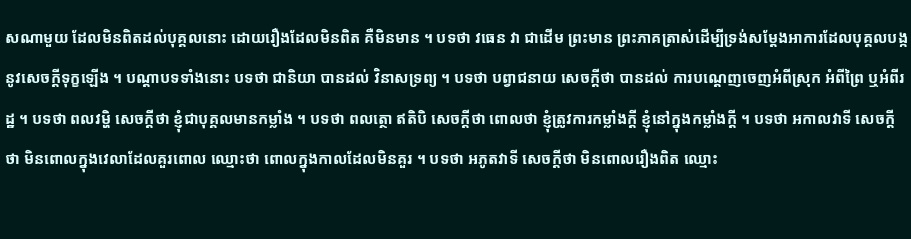សណាមួយ ដែលមិនពិតដល់បុគ្គលនោះ ដោយរឿងដែលមិនពិត គឺមិនមាន ។ បទថា វធេន វា ជាដើម ព្រះមាន ព្រះភាគត្រាស់ដើម្បីទ្រង់សម្តែងអាការដែលបុគ្គលបង្កនូវសេចក្តីទុក្ខឡើង ។ បណ្តាបទទាំងនោះ បទថា ជានិយា បានដល់ វិនាសទ្រព្យ ។ បទថា បព្វាជនាយ សេចក្តីថា បានដល់ ការបណ្តេញចេញអំពីស្រុក អំពីព្រៃ ឬអំពីរដ្ឋ ។ បទថា ពលវម្ហិ សេចក្តីថា ខ្ញុំជាបុគ្គលមានកម្លាំង ។ បទថា ពលត្ថោ ឥតិបិ សេចក្តីថា ពោលថា ខ្ញុំត្រូវការកម្លាំងក្តី ខ្ញុំនៅក្នុងកម្លាំងក្តី ។ បទថា អកាលវាទី សេចក្តីថា មិនពោលក្នុងវេលាដែលគួរពោល ឈ្មោះថា ពោលក្នុងកាលដែលមិនគួរ ។ បទថា អភូតវាទី សេចក្តីថា មិនពោលរឿងពិត ឈ្មោះ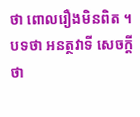ថា ពោលរឿងមិនពិត ។ បទថា អនត្ថវាទី សេចក្តីថា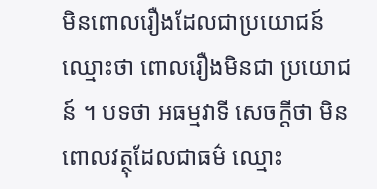មិនពោលរឿងដែលជាប្រយោជន៍ ឈ្មោះថា ពោលរឿងមិនជា ប្រយោជន៍ ។ បទថា អធម្មវាទី សេចក្តីថា មិនពោលវត្ថុដែលជាធម៌ ឈ្មោះ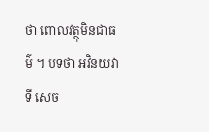ថា ពោលវត្ថុមិនជាធម៌ ។ បទថា អវិនយវាទី សេច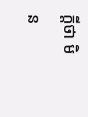ក្តីថា មិន